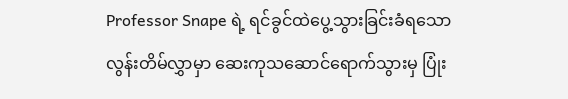Professor Snape ရဲ့ ရင်ခွင်ထဲပွေ့သွားခြင်းခံရသော လွန်းတိမ်လွှာမှာ ဆေးကုသဆောင်ရောက်သွားမှ ပြုံး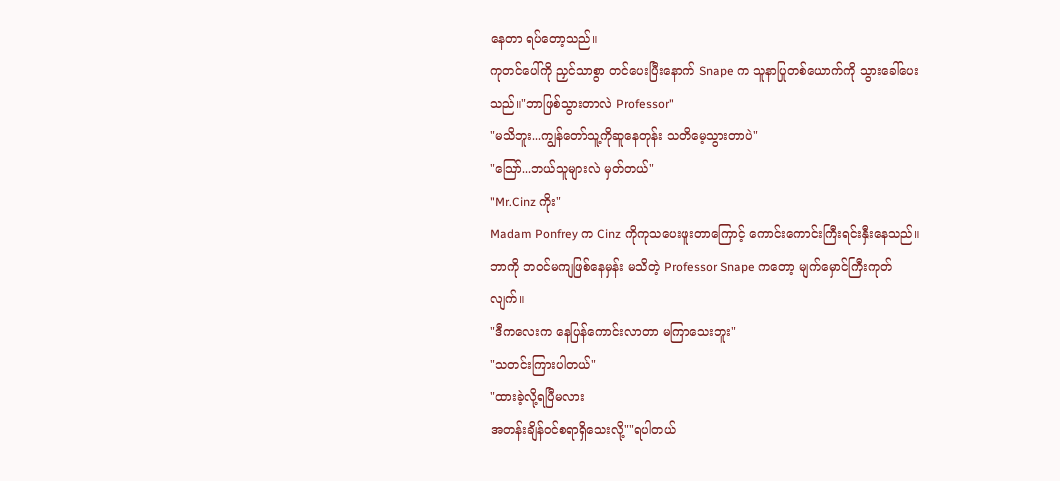နေတာ ရပ်တော့သည်။
ကုတင်ပေါ်ကို ညှင်သာစွာ တင်ပေးပြီးနောက် Snape က သူနာပြုတစ်ယောက်ကို သွားခေါ်ပေးသည်။"ဘာဖြစ်သွားတာလဲ Professor"
"မသိဘူး...ကျွန်တော်သူ့ကိုဆူနေတုန်း သတိမေ့သွားတာပဲ"
"သြော်...ဘယ်သူများလဲ မှတ်တယ်"
"Mr.Cinz ကိုး"
Madam Ponfrey က Cinz ကိုကုသပေးဖူးတာကြောင့် ကောင်းကောင်းကြီးရင်းနှီးနေသည်။ ဘာကို ဘဝင်မကျဖြစ်နေမှန်း မသိတဲ့ Professor Snape ကတော့ မျက်မှောင်ကြီးကုတ်လျက်။
"ဒီကလေးက နေပြန်ကောင်းလာတာ မကြာသေးဘူး"
"သတင်းကြားပါတယ်"
"ထားခဲ့လို့ရပြီမလား
အတန်းချိန်ဝင်စရာရှိသေးလို့""ရပါတယ်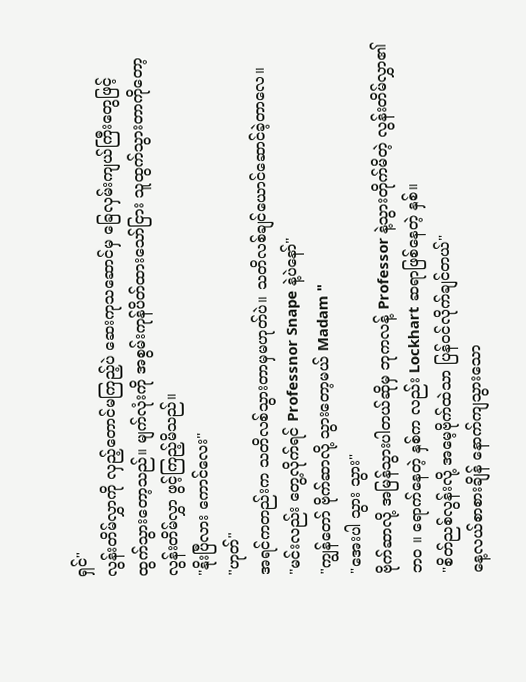ရှင်"
လွန်းတိမ်လွှာကို လှည့်တောင်မကြည့်ပဲ ဆေးကုသဆောင်မှ ခြေလှမ်းကျယ်ကြီးတွေဖြင့် ထွက်သွားတော့သည်။ မျက်လုံးကို အစွမ်းကုန်ပိတ်ထားသော်ငြား သူထွက်သွားတာကိုတော့ လွန်းတိမ်လွှာ ဖွင့်ကြည့်မိသည်။
"နိုးပြီလား ကောင်လေး"
"ဟုတ်"
အရင်ကတည်းက သတိလစ်သွားတာမှမဟုတ်ပဲ။ သတိလစ်ချင်ယောင်ဆောင်ခဲ့တာလေ။
"မင်းလည်း တွေ့လိုက်ရင် Professnor Snape နဲ့ပဲနော်"
"ကျွန်တော် ဗိုက်ဆာလို့ သွားတော့မယ် Madam "
"အေးပါ သွား သွား"
ဗိုက်ဆာလို့ အမြန်သွားပါတယ်ဆိုမှ ဘုကလန့် Professor နဲ့သွားတိုက်မိတဲ့ လွန်းတိမ်လွှာ၏ ဘဝ ။ ရောက်နေတဲ့ နှစ်က လည်း Lockhart ဆရာဖြစ်နေတဲ့ နှစ်။
"စိတ်ညစ်လွန်းလို့ အမေ့ဗိုက်ထဲသာ ပြန်ဝင်လိုက်ချင်တယ်"
နေ့လယ်စာစားချိန် နောက်ကျသွားသော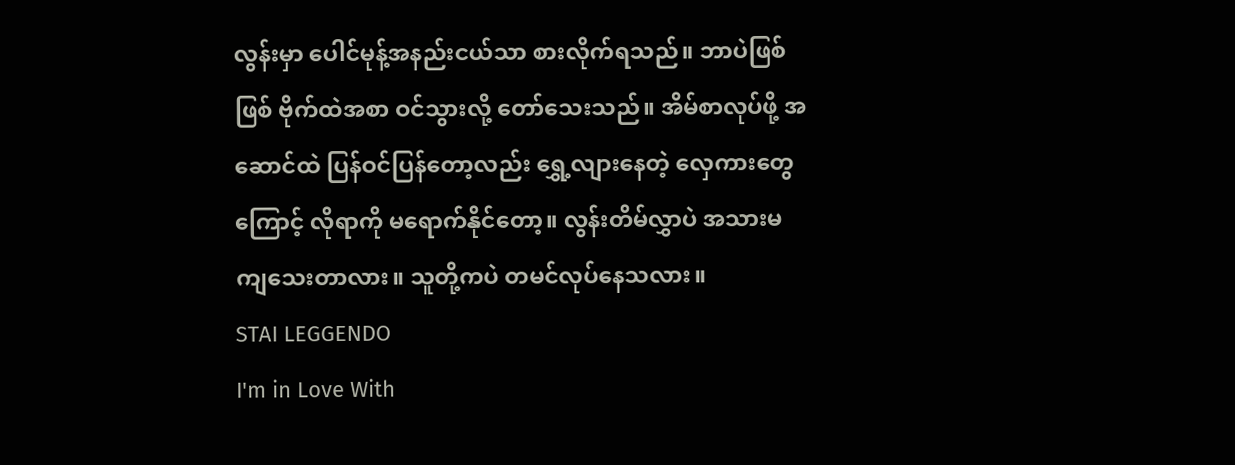လွန်းမှာ ပေါင်မုန့်အနည်းငယ်သာ စားလိုက်ရသည်။ ဘာပဲဖြစ်ဖြစ် ဗိုက်ထဲအစာ ဝင်သွားလို့ တော်သေးသည်။ အိမ်စာလုပ်ဖို့ အဆောင်ထဲ ပြန်ဝင်ပြန်တော့လည်း ရွှေ့လျားနေတဲ့ လှေကားတွေကြောင့် လိုရာကို မရောက်နိုင်တော့။ လွန်းတိမ်လွှာပဲ အသားမကျသေးတာလား။ သူတို့ကပဲ တမင်လုပ်နေသလား။
STAI LEGGENDO
I'm in Love With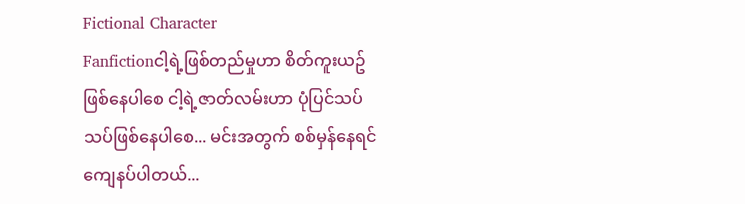Fictional Character
Fanfictionငါ့ရဲ့ဖြစ်တည်မှုဟာ စိတ်ကူးယဥ်ဖြစ်နေပါစေ ငါ့ရဲ့ဇာတ်လမ်းဟာ ပုံပြင်သပ်သပ်ဖြစ်နေပါစေ... မင်းအတွက် စစ်မှန်နေရင် ကျေနပ်ပါတယ်...